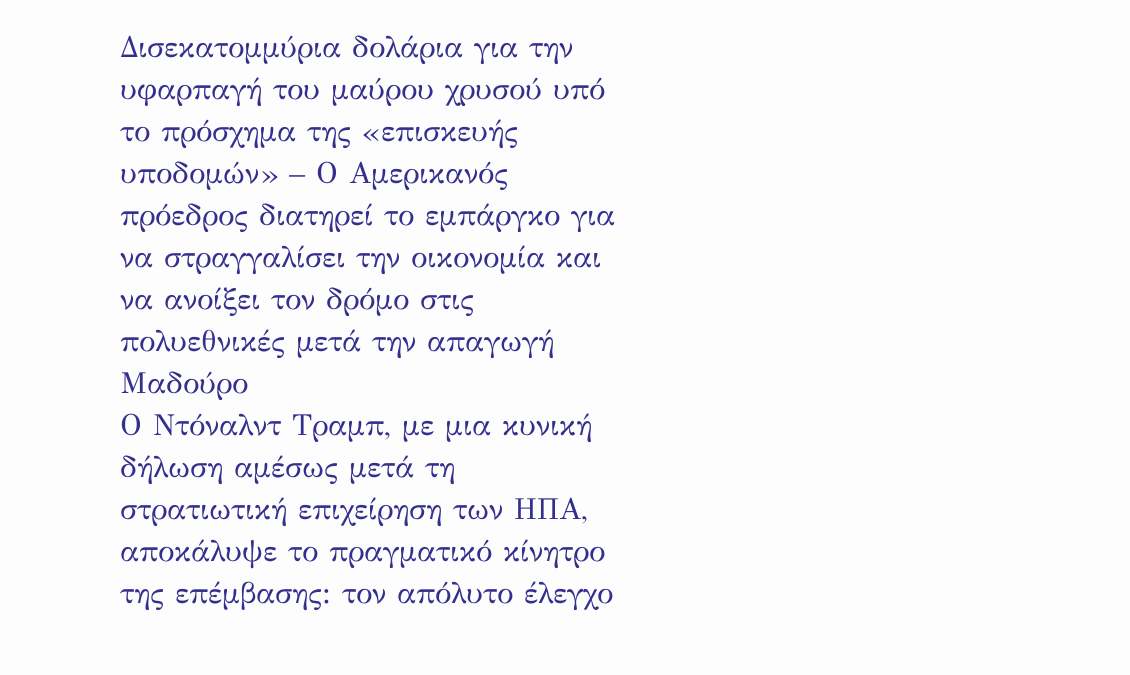Δισεκατομμύρια δολάρια για την υφαρπαγή του μαύρου χρυσού υπό το πρόσχημα της «επισκευής υποδομών» – Ο Αμερικανός πρόεδρος διατηρεί το εμπάργκο για να στραγγαλίσει την οικονομία και να ανοίξει τον δρόμο στις πολυεθνικές μετά την απαγωγή Μαδούρο
Ο Ντόναλντ Τραμπ, με μια κυνική δήλωση αμέσως μετά τη στρατιωτική επιχείρηση των ΗΠΑ, αποκάλυψε το πραγματικό κίνητρο της επέμβασης: τον απόλυτο έλεγχο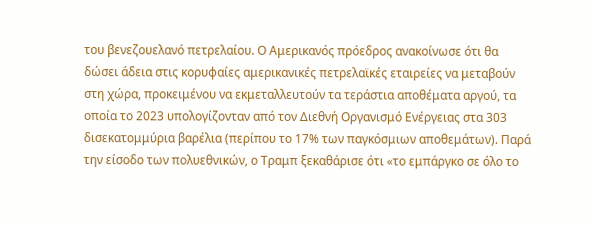του βενεζουελανό πετρελαίου. Ο Αμερικανός πρόεδρος ανακοίνωσε ότι θα δώσει άδεια στις κορυφαίες αμερικανικές πετρελαϊκές εταιρείες να μεταβούν στη χώρα, προκειμένου να εκμεταλλευτούν τα τεράστια αποθέματα αργού, τα οποία το 2023 υπολογίζονταν από τον Διεθνή Οργανισμό Ενέργειας στα 303 δισεκατομμύρια βαρέλια (περίπου το 17% των παγκόσμιων αποθεμάτων). Παρά την είσοδο των πολυεθνικών, ο Τραμπ ξεκαθάρισε ότι «το εμπάργκο σε όλο το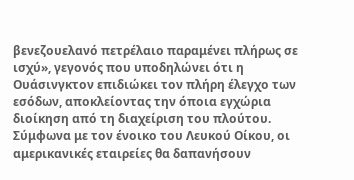βενεζουελανό πετρέλαιο παραμένει πλήρως σε ισχύ», γεγονός που υποδηλώνει ότι η Ουάσινγκτον επιδιώκει τον πλήρη έλεγχο των εσόδων, αποκλείοντας την όποια εγχώρια διοίκηση από τη διαχείριση του πλούτου.
Σύμφωνα με τον ένοικο του Λευκού Οίκου, οι αμερικανικές εταιρείες θα δαπανήσουν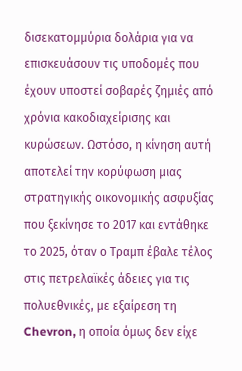δισεκατομμύρια δολάρια για να επισκευάσουν τις υποδομές που έχουν υποστεί σοβαρές ζημιές από χρόνια κακοδιαχείρισης και κυρώσεων. Ωστόσο, η κίνηση αυτή αποτελεί την κορύφωση μιας στρατηγικής οικονομικής ασφυξίας που ξεκίνησε το 2017 και εντάθηκε το 2025, όταν ο Τραμπ έβαλε τέλος στις πετρελαϊκές άδειες για τις πολυεθνικές, με εξαίρεση τη Chevron, η οποία όμως δεν είχε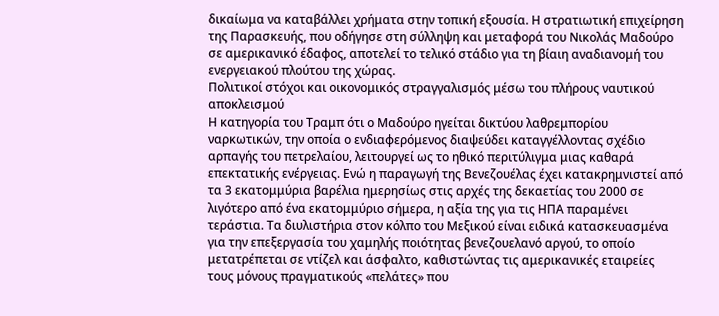δικαίωμα να καταβάλλει χρήματα στην τοπική εξουσία. Η στρατιωτική επιχείρηση της Παρασκευής, που οδήγησε στη σύλληψη και μεταφορά του Νικολάς Μαδούρο σε αμερικανικό έδαφος, αποτελεί το τελικό στάδιο για τη βίαιη αναδιανομή του ενεργειακού πλούτου της χώρας.
Πολιτικοί στόχοι και οικονομικός στραγγαλισμός μέσω του πλήρους ναυτικού αποκλεισμού
Η κατηγορία του Τραμπ ότι ο Μαδούρο ηγείται δικτύου λαθρεμπορίου ναρκωτικών, την οποία ο ενδιαφερόμενος διαψεύδει καταγγέλλοντας σχέδιο αρπαγής του πετρελαίου, λειτουργεί ως το ηθικό περιτύλιγμα μιας καθαρά επεκτατικής ενέργειας. Ενώ η παραγωγή της Βενεζουέλας έχει κατακρημνιστεί από τα 3 εκατομμύρια βαρέλια ημερησίως στις αρχές της δεκαετίας του 2000 σε λιγότερο από ένα εκατομμύριο σήμερα, η αξία της για τις ΗΠΑ παραμένει τεράστια. Τα διυλιστήρια στον κόλπο του Μεξικού είναι ειδικά κατασκευασμένα για την επεξεργασία του χαμηλής ποιότητας βενεζουελανό αργού, το οποίο μετατρέπεται σε ντίζελ και άσφαλτο, καθιστώντας τις αμερικανικές εταιρείες τους μόνους πραγματικούς «πελάτες» που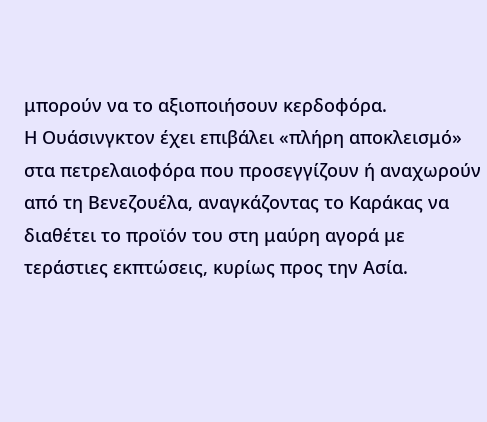μπορούν να το αξιοποιήσουν κερδοφόρα.
Η Ουάσινγκτον έχει επιβάλει «πλήρη αποκλεισμό» στα πετρελαιοφόρα που προσεγγίζουν ή αναχωρούν από τη Βενεζουέλα, αναγκάζοντας το Καράκας να διαθέτει το προϊόν του στη μαύρη αγορά με τεράστιες εκπτώσεις, κυρίως προς την Ασία.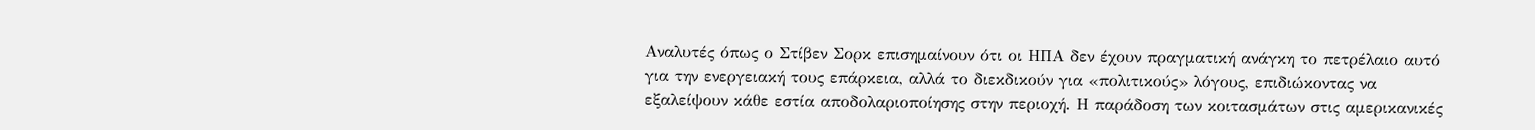Αναλυτές όπως ο Στίβεν Σορκ επισημαίνουν ότι οι ΗΠΑ δεν έχουν πραγματική ανάγκη το πετρέλαιο αυτό για την ενεργειακή τους επάρκεια, αλλά το διεκδικούν για «πολιτικούς» λόγους, επιδιώκοντας να εξαλείψουν κάθε εστία αποδολαριοποίησης στην περιοχή. Η παράδοση των κοιτασμάτων στις αμερικανικές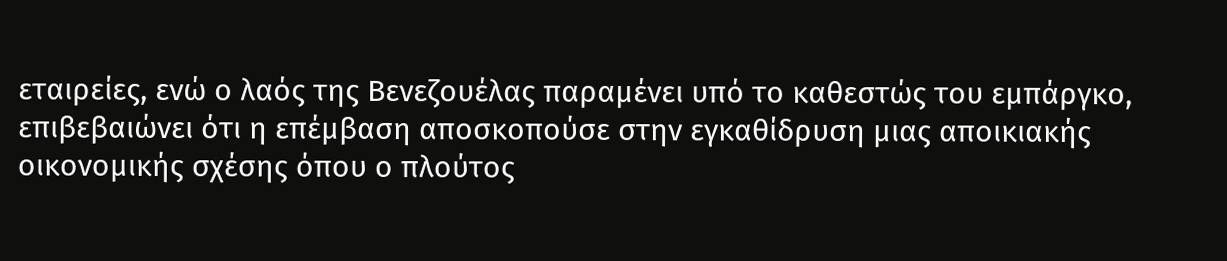εταιρείες, ενώ ο λαός της Βενεζουέλας παραμένει υπό το καθεστώς του εμπάργκο, επιβεβαιώνει ότι η επέμβαση αποσκοπούσε στην εγκαθίδρυση μιας αποικιακής οικονομικής σχέσης όπου ο πλούτος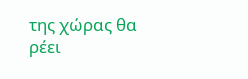της χώρας θα ρέει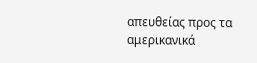απευθείας προς τα αμερικανικά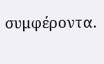συμφέροντα.